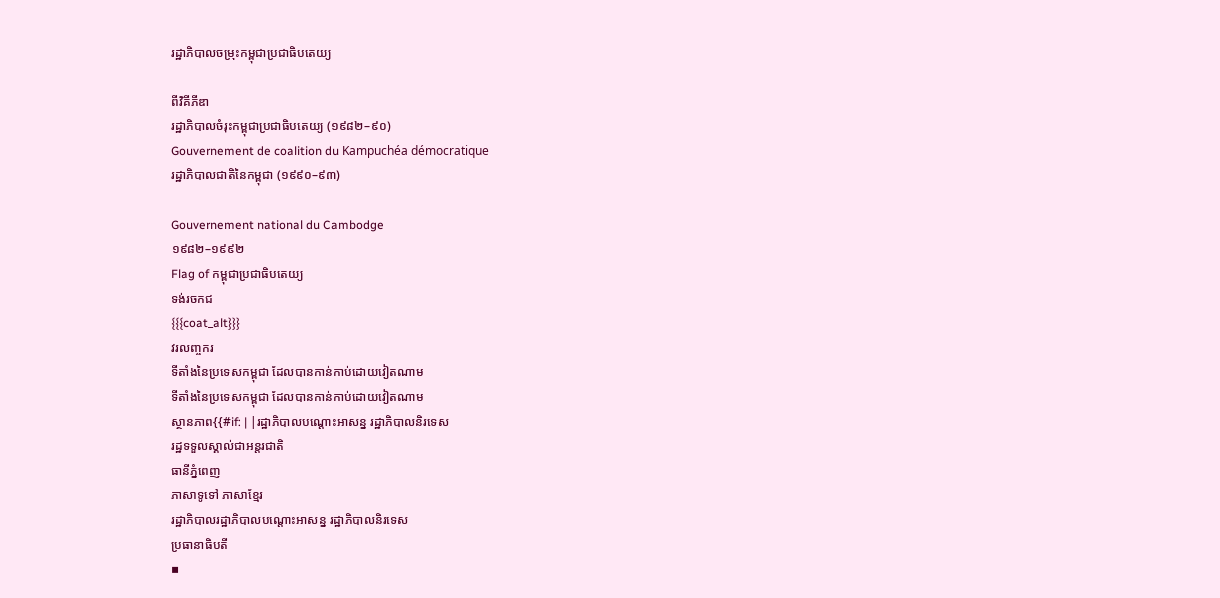រដ្ឋាភិបាលចម្រុះកម្ពុជាប្រជាធិបតេយ្យ

ពីវិគីភីឌា
រដ្ឋាភិបាលចំរុះកម្ពុជាប្រជាធិបតេយ្យ (១៩៨២–៩០)
Gouvernement de coalition du Kampuchéa démocratique
រដ្ឋាភិបាលជាតិនៃកម្ពុជា (១៩៩០–៩៣)

Gouvernement national du Cambodge
១៩៨២–១៩៩២
Flag of កម្ពុជាប្រជាធិបតេយ្យ
ទង់រចកជ
{{{coat_alt}}}
វរលញ្ចករ
ទីតាំងនៃប្រទេសកម្ពុជា ដែលបានកាន់កាប់ដោយវៀតណាម
ទីតាំងនៃប្រទេសកម្ពុជា ដែលបានកាន់កាប់ដោយវៀតណាម
ស្ថានភាព{{#if: | |រដ្ឋាភិបាលបណ្តោះអាសន្ន រដ្ឋាភិបាលនិរទេស
រដ្ឋទទួលស្គាល់ជាអន្តរជាតិ
ធានីភ្នំពេញ
ភាសាទូទៅ ភាសាខ្មែរ
រដ្ឋាភិបាលរដ្ឋាភិបាលបណ្តោះអាសន្ន រដ្ឋាភិបាលនិរទេស
ប្រធានាធិបតី
▪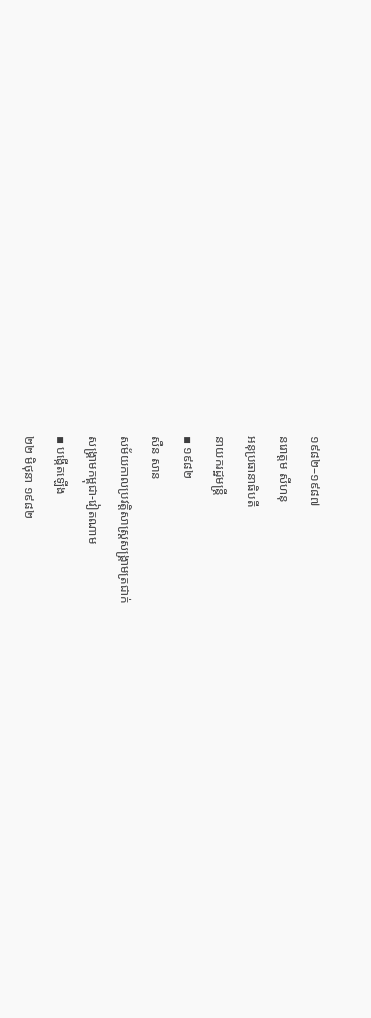១៩៨២–១៩៨៧
នរោត្តម សីហនុ
អនុប្រធានាធិបតី
នាយករដ្ឋមន្រ្តី
▪ ១៩៨២
សឺន សាន
សម័យកាលប្រវត្តិសាស្រ្តសង្គ្រាមត្រជាក់
សង្គ្រាមកម្ពុជា-វៀតណាម
▪ បង្កើតឡើង
២២ មិថុនា ១៩៨២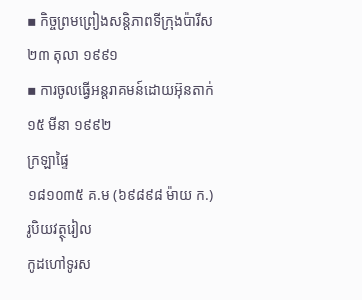▪ កិច្ចព្រមព្រៀងសន្តិភាពទីក្រុងប៉ារីស
២៣ តុលា ១៩៩១
▪ ការចូលធ្វើអន្តរាគមន៍ដោយអ៊ុនតាក់
១៥ មីនា ១៩៩២
ក្រឡាផ្ទៃ
១៨១០៣៥ គ.ម (៦៩៨៩៨ ម៉ាយ ក.)
រូបិយវត្ថុរៀល
កូដហៅទូរស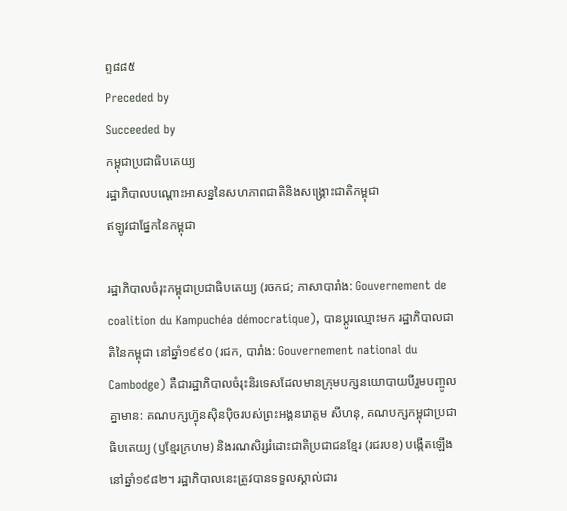ព្ទ៨៨៥
Preceded by
Succeeded by
កម្ពុជាប្រជាធិបតេយ្យ
រដ្ឋាភិបាលបណ្តោះអាសន្ននៃសហភាពជាតិនិងសង្គ្រោះជាតិកម្ពុជា
ឥឡូវជាផ្នែកនៃកម្ពុជា

រដ្ឋាភិបាលចំរុះកម្ពុជាប្រជាធិបតេយ្យ (រចកជ; ភាសាបារាំង: Gouvernement de coalition du Kampuchéa démocratique), បានប្តូរឈ្មោះមក រដ្ឋាភិបាលជាតិនៃកម្ពុជា នៅឆ្នាំ១៩៩០ (រជក, បារាំង: Gouvernement national du Cambodge) គឺជារដ្ឋាភិបាលចំរុះនិរទេសដែលមានក្រុមបក្សនយោបាយបីរួមបញ្ចូលគ្នាមាន: គណបក្សហ៊្វុនស៊ិនប៉ិចរបស់ព្រះអង្គនរោត្តម សីហនុ, គណបក្សកម្ពុជាប្រជាធិបតេយ្យ (ឫខ្មែរក្រហម) និងរណសិរ្សរំដោះជាតិប្រជាជនខ្មែរ (រជរបខ) បង្កើតឡើងនៅឆ្នាំ១៩៨២។ រដ្ឋាភិបាលនេះត្រូវបានទទួលស្គាល់ជារ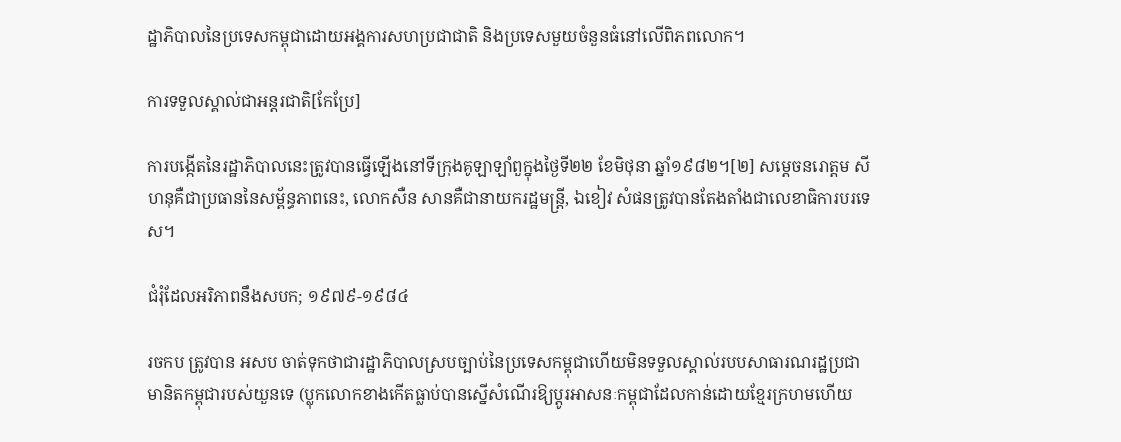ដ្ឋាភិបាលនៃប្រទេសកម្ពុជាដោយអង្គការសហប្រជាជាតិ និងប្រទេសមួយចំនួនធំនៅលើពិភពលោក។

ការទទួលស្គាល់ជាអន្តរជាតិ[កែប្រែ]

ការបង្កើតនៃរដ្ឋាភិបាលនេះត្រូវបានធ្វើឡើងនៅទីក្រុងគូឡាឡាំពួក្នុងថ្ងៃទី២២ ខែមិថុនា ឆ្នាំ១៩៨២។[២] សម្តេចនរោត្តម សីហនុគឺជាប្រធាននៃសម្ព័ន្ធភាពនេះ, លោកសឺន សានគឺជានាយករដ្ឋមន្រ្តី, ឯខៀវ សំផនត្រូវបានតែងតាំងជាលេខាធិការបរទេស។

ជំរុំដែលអរិភាពនឹងសបក; ១៩៧៩-១៩៨៤

រចកប ត្រូវបាន អសប ចាត់ទុកថាជារដ្ឋាភិបាលស្របច្បាប់នៃប្រទេសកម្ពុជាហើយមិនទទួលស្គាល់របបសាធារណរដ្ឋប្រជាមានិតកម្ពុជារបស់យួនទេ (ប្លុកលោកខាងកើតធ្លាប់បានស្នើសំណើរឱ្យប្តូរអាសនៈកម្ពុជាដែលកាន់ដោយខ្មែរក្រហមហើយ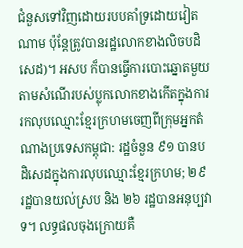ជំនួសទៅវិញដោយរបបគាំទ្រដោយវៀតណាម ប៉ុន្តែត្រូវបានរដ្ឋលោកខាងលិចបដិសេដ)។ អសប ក៏បានធ្វើការបោះឆ្នោតមួយតាមសំណើរបស់ប្លុកលោកខាងកើតក្នុងការរកលុបឈ្មោះខ្មែរក្រហមចេញពីក្រុមអ្នកតំណាងប្រទេសកម្ពុជា: រដ្ឋចំនួន ៩១ បានបដិសេដក្នុងការលុបឈ្មោះខ្មែរក្រហម; ២៩ រដ្ឋបានយល់ស្រប និង ២៦ រដ្ឋបានអនុប្បវាទ។ លទ្ធផលចុងក្រោយគឺ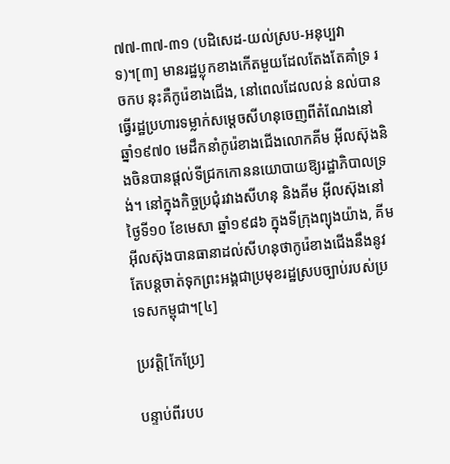៧៧-៣៧-៣១ (បដិសេដ-យល់ស្រប-អនុប្បវាទ)។[៣] មានរដ្ឋប្លុកខាងកើតមួយដែលតែងតែគាំទ្រ រចកប នុះគឺកូរ៉េខាងជើង, នៅពេលដែលលន់ នល់បានធ្វើរដ្ឋប្រហារទម្លាក់សម្តេចសីហនុចេញពីតំណែងនៅឆ្នាំ១៩៧០ មេដឹកនាំកូរ៉េខាងជើងលោកគីម អ៊ីលស៊ុងនិងចិនបានផ្តល់ទីជ្រកកោននយោបាយឱ្យរដ្ឋាភិបាលទ្រង់។ នៅក្នុងកិច្ចប្រជុំរវាងសីហនុ និងគីម អ៊ីលស៊ុងនៅថ្ងៃទី១០ ខែមេសា ឆ្នាំ១៩៨៦ ក្នុងទីក្រុងព្យុងយ៉ាង, គីម អ៊ីលស៊ុងបានធានាដល់សីហនុថាកូរ៉េខាងជើងនឹងនូវតែបន្តចាត់ទុកព្រះអង្គជាប្រមុខរដ្ឋស្របច្បាប់របស់ប្រទេសកម្ពុជា។[៤]

ប្រវត្តិ[កែប្រែ]

បន្ទាប់ពីរបប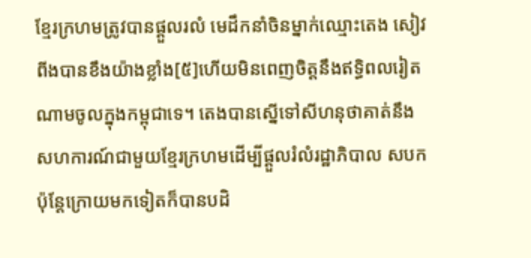ខ្មែរក្រហមត្រូវបានផ្តួលរលំ មេដឹកនាំចិនម្នាក់ឈ្មោះតេង សៀវពីងបានខឹងយ៉ាងខ្លាំង[៥]ហើយមិនពេញចិត្តនឹងឥទ្ធិពលរៀតណាមចូលក្នុងកម្ពុជាទេ។ តេងបានស្នើទៅសីហនុថាគាត់នឹងសហការណ៍ជាមួយខ្មែរក្រហមដើម្បីផ្ដួលរំលំរដ្ឋាភិបាល សបក ប៉ុន្តែក្រោយមកទៀតក៏បានបដិ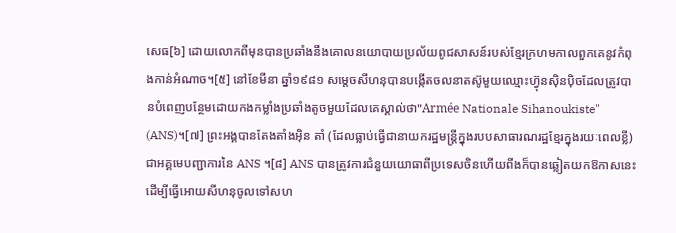សេធ[៦] ដោយលោកពីមុនបានប្រឆាំងនឹងគោលនយោបាយប្រល័យពូជសាសន៍របស់ខ្មែរក្រហមកាលពួកគេនូវកំពុងកាន់អំណាច។[៥] នៅខែមីនា ឆ្នាំ១៩៨១ សម្តេចសីហនុបានបង្កើតចលនាតស៊ូមួយឈ្មោះហ្វ៊ុនស៊ិនប៉ិចដែលត្រូវបានបំពេញបន្ថែមដោយកងកម្លាំងប្រឆាំងតូចមួយដែលគេស្គាល់ថា"Armée Nationale Sihanoukiste" (ANS)។[៧] ព្រះអង្គបានតែងតាំងអ៊ិន តាំ (ដែលធ្លាប់ធ្វើជានាយករដ្ឋមន្រ្តីក្នុងរបបសាធារណរដ្ឋខ្មែរក្នុងរយៈពេលខ្លី) ជាអគ្គមេបញ្ជាការនៃ ANS ។[៨] ANS បានត្រូវការជំនួយយោធាពីប្រទេសចិនហើយពីងក៏បានឆ្លៀតយកឱកាសនេះដើម្បីធ្វើអោយសីហនុចូលទៅសហ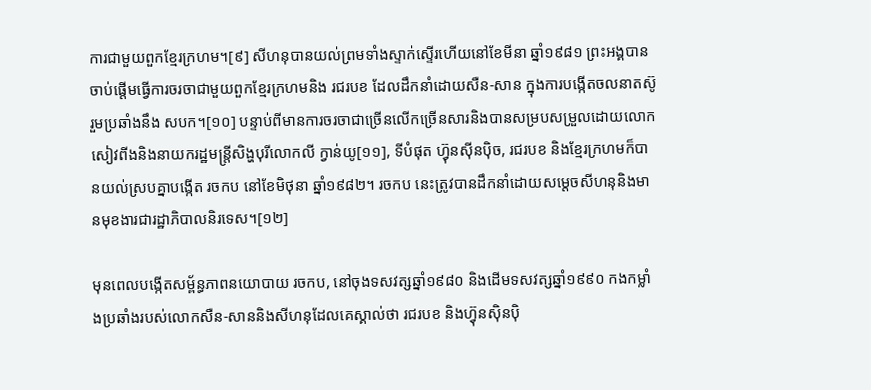ការជាមួយពួកខ្មែរក្រហម។[៩] សីហនុបានយល់ព្រមទាំងស្ទាក់ស្ទើរហើយនៅខែមីនា ឆ្នាំ១៩៨១ ព្រះអង្គបានចាប់ផ្ដើមធ្វើការចរចាជាមួយពួកខ្មែរក្រហមនិង រជរបខ ដែលដឹកនាំដោយសឺន-សាន ក្នុងការបង្កើតចលនាតស៊ូរួមប្រឆាំងនឹង សបក។[១០] បន្ទាប់ពីមានការចរចាជាច្រើនលើកច្រើនសារនិងបានសម្របសម្រួលដោយលោកសៀវពីងនិងនាយករដ្ឋមន្រ្តីសិង្ហបុរីលោកលី ក្វាន់យូ[១១], ទីបំផុត ហ៊្វុនស៊ីនប៉ិច, រជរបខ និងខ្មែរក្រហមក៏បានយល់ស្របគ្នាបង្កើត រចកប នៅខែមិថុនា ឆ្នាំ១៩៨២។ រចកប នេះត្រូវបានដឹកនាំដោយសម្តេចសីហនុនិងមានមុខងារជារដ្ឋាភិបាលនិរទេស។[១២]

មុនពេលបង្កើតសម្ព័ន្ធភាពនយោបាយ រចកប, នៅចុងទសវត្សឆ្នាំ១៩៨០ និងដើមទសវត្សឆ្នាំ១៩៩០ កងកម្លាំងប្រឆាំងរបស់លោកសឺន-សាននិងសីហនុដែលគេស្គាល់ថា រជរបខ និងហ្វ៊ុនស៊ិនប៉ិ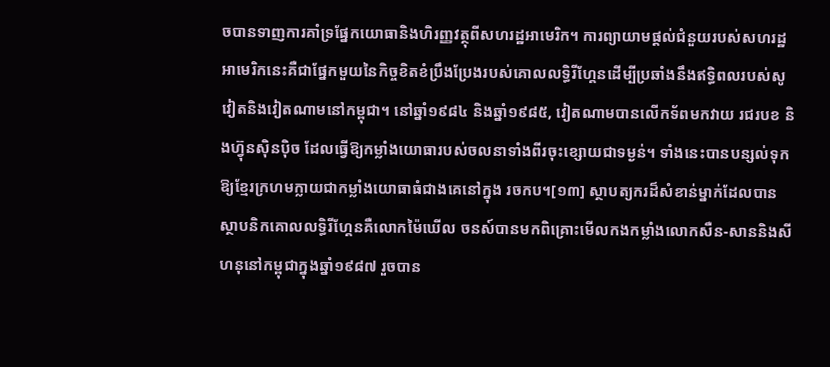ចបានទាញការគាំទ្រផ្នែកយោធានិងហិរញ្ញវត្ថុពីសហរដ្ឋអាមេរិក។ ការព្យាយាមផ្តល់ជំនួយរបស់សហរដ្ឋអាមេរិកនេះគឺជាផ្នែកមួយនៃកិច្ចខិតខំប្រឹងប្រែងរបស់គោលលទ្ធិរីហ្គែនដើម្បីប្រឆាំងនឹងឥទ្ធិពលរបស់សូវៀតនិងវៀតណាមនៅកម្ពុជា។ នៅឆ្នាំ១៩៨៤ និងឆ្នាំ១៩៨៥, វៀតណាមបានលើកទ័ពមកវាយ រជរបខ និងហ៊្វុនស៊ិនប៉ិច ដែលធ្វើឱ្យកម្លាំងយោធារបស់ចលនាទាំងពីរចុះខ្សោយជាទម្ងន់។ ទាំងនេះបានបន្សល់ទុកឱ្យខ្មែរក្រហមក្លាយជាកម្លាំងយោធាធំជាងគេនៅក្នុង រចកប។[១៣] ស្ថាបត្យករដ៏សំខាន់ម្នាក់ដែលបានស្ថាបនិកគោលលទ្ធិរីហ្គែនគឺលោកម៉ៃឃើល ចនស៍បានមកពិគ្រោះមើលកងកម្លាំងលោកសឺន-សាននិងសីហនុនៅកម្ពុជាក្នុងឆ្នាំ១៩៨៧ រួចបាន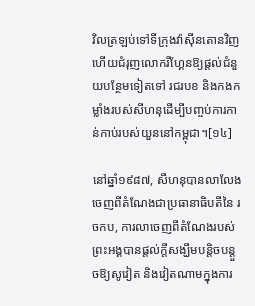វិលត្រឡប់ទៅទីក្រុងវ៉ាស៊ីនតោនវិញហើយជំរុញលោករីហ្គែនឱ្យផ្តល់ជំនួយបន្ថែមទៀតទៅ រជរបខ និងកងកម្លាំងរបស់សីហនុដើម្បីបញ្ចប់ការកាន់កាប់របស់យួននៅកម្ពុជា។[១៤]

នៅឆ្នាំ១៩៨៧, សីហនុបានលាលែងចេញពីតំណែងជាប្រធានាធិបតីនៃ រចកប, ការលាចេញពីតំណែងរបស់ព្រះអង្គបានផ្តល់ក្តីសង្ឃឹមបន្តិចបន្តួចឱ្យសូវៀត និងវៀតណាមក្នុងការ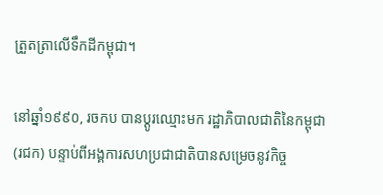ត្រួតត្រាលើទឹកដីកម្ពុជា។

នៅឆ្នាំ១៩៩០, រចកប បានប្តូរឈ្មោះមក រដ្ឋាភិបាលជាតិនៃកម្ពុជា (រជក) បន្ទាប់ពីអង្គការសហប្រជាជាតិបានសម្រេចនូវកិច្ច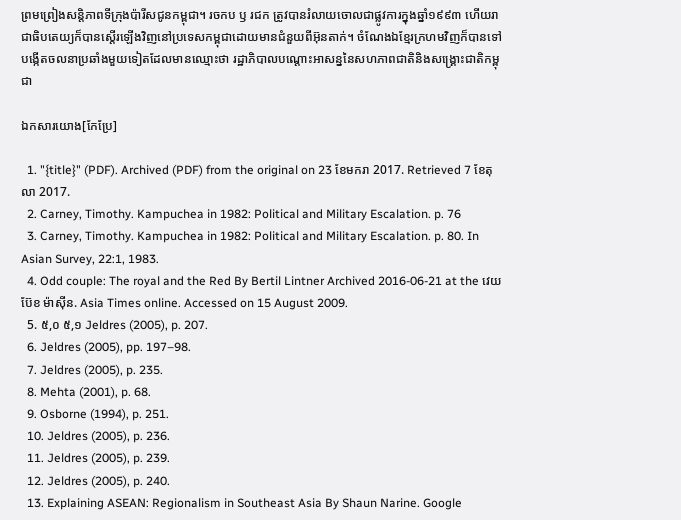ព្រមព្រៀងសន្តិភាពទីក្រុងប៉ារីសជូនកម្ពុជា។ រចកប ឫ រជក ត្រូវបានរំលាយចោលជាផ្លូវការក្នុងឆ្នាំ១៩៩៣ ហើយរាជាធិបតេយ្យក៏បានស្តើរឡើងវិញនៅប្រទេសកម្ពុជាដោយមានជំនួយពីអ៊ុនតាក់។ ចំណែងឯខ្មែរក្រហមវិញក៏បានទៅបង្កើតចលនាប្រឆាំងមួយទៀតដែលមានឈ្មោះថា រដ្ឋាភិបាលបណ្តោះអាសន្ននៃសហភាពជាតិនិងសង្គ្រោះជាតិកម្ពុជា

ឯកសារយោង[កែប្រែ]

  1. "{title}" (PDF). Archived (PDF) from the original on 23 ខែមករា 2017. Retrieved 7 ខែតុលា 2017.
  2. Carney, Timothy. Kampuchea in 1982: Political and Military Escalation. p. 76
  3. Carney, Timothy. Kampuchea in 1982: Political and Military Escalation. p. 80. In Asian Survey, 22:1, 1983.
  4. Odd couple: The royal and the Red By Bertil Lintner Archived 2016-06-21 at the វេយប៊ែខ ម៉ាស៊ីន. Asia Times online. Accessed on 15 August 2009.
  5. ៥,០ ៥,១ Jeldres (2005), p. 207.
  6. Jeldres (2005), pp. 197–98.
  7. Jeldres (2005), p. 235.
  8. Mehta (2001), p. 68.
  9. Osborne (1994), p. 251.
  10. Jeldres (2005), p. 236.
  11. Jeldres (2005), p. 239.
  12. Jeldres (2005), p. 240.
  13. Explaining ASEAN: Regionalism in Southeast Asia By Shaun Narine. Google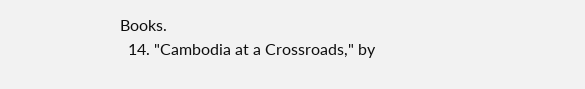Books.
  14. "Cambodia at a Crossroads," by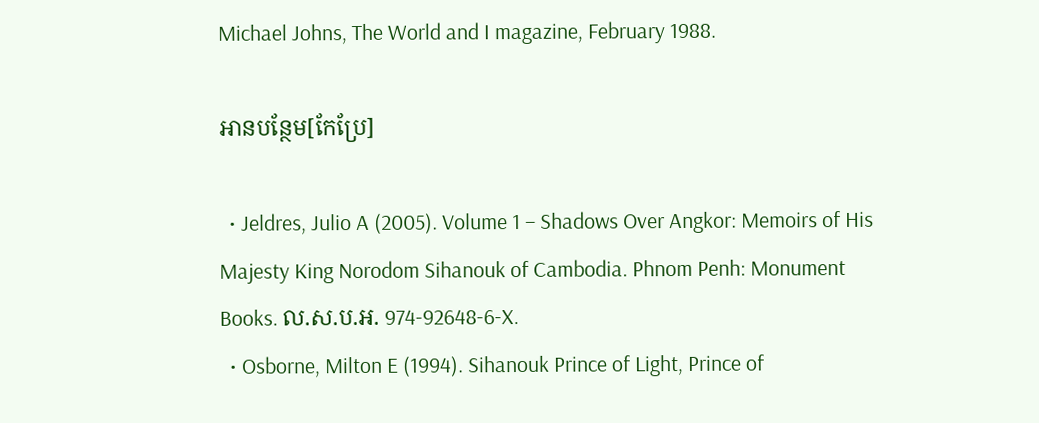Michael Johns, The World and I magazine, February 1988.

អានបន្ថែម[កែប្រែ]

  • Jeldres, Julio A (2005). Volume 1 – Shadows Over Angkor: Memoirs of His Majesty King Norodom Sihanouk of Cambodia. Phnom Penh: Monument Books. ល.ស.ប.អ. 974-92648-6-X.
  • Osborne, Milton E (1994). Sihanouk Prince of Light, Prince of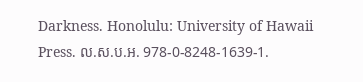Darkness. Honolulu: University of Hawaii Press. ល.ស.ប.អ. 978-0-8248-1639-1.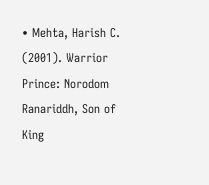• Mehta, Harish C. (2001). Warrior Prince: Norodom Ranariddh, Son of King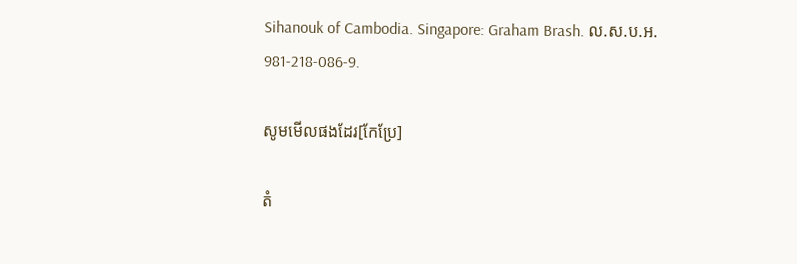Sihanouk of Cambodia. Singapore: Graham Brash. ល.ស.ប.អ. 981-218-086-9.

សូមមើលផងដែរ[កែប្រែ]

តំ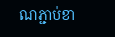ណភ្ជាប់ខា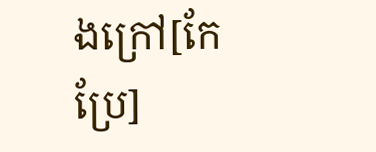ងក្រៅ[កែប្រែ]